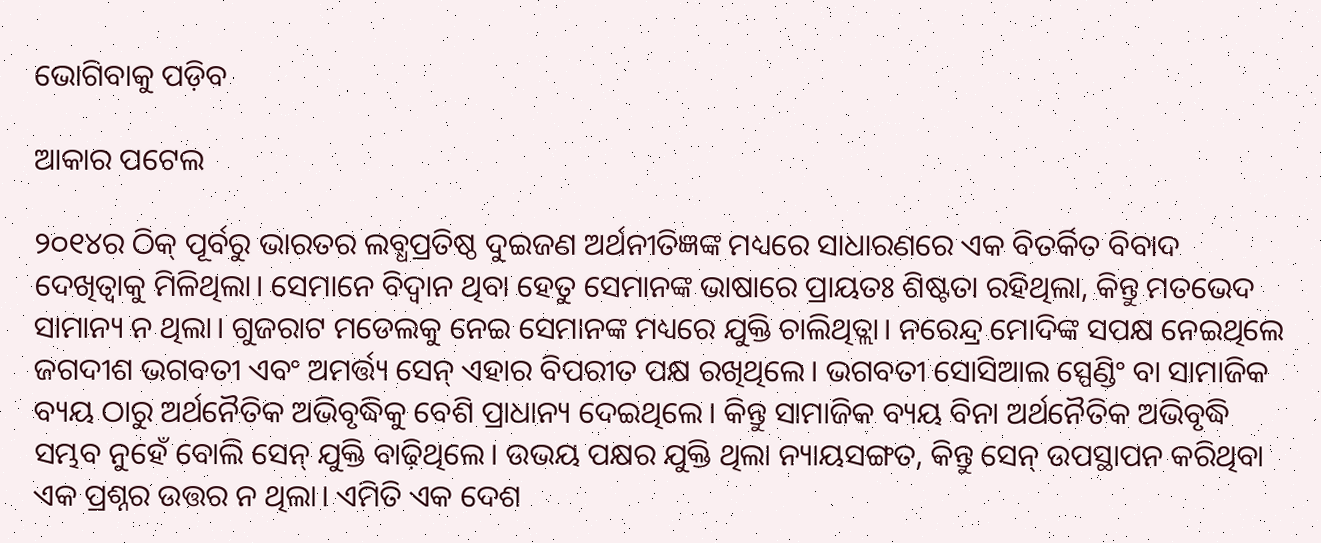ଭୋଗିବାକୁ ପଡ଼ିବ

ଆକାର ପଟେଲ

୨୦୧୪ର ଠିକ୍‌ ପୂର୍ବରୁ ଭାରତର ଲବ୍ଧପ୍ରତିଷ୍ଠ ଦୁଇଜଣ ଅର୍ଥନୀତିଜ୍ଞଙ୍କ ମଧ୍ୟରେ ସାଧାରଣରେ ଏକ ବିତର୍କିତ ବିବାଦ ଦେଖିତ୍ବାକୁ ମିଳିଥିଲା। ସେମାନେ ବିଦ୍ୱାନ ଥିବା ହେତୁ ସେମାନଙ୍କ ଭାଷାରେ ପ୍ରାୟତଃ ଶିଷ୍ଟତା ରହିଥିଲା, କିନ୍ତୁ ମତଭେଦ ସାମାନ୍ୟ ନ ଥିଲା। ଗୁଜରାଟ ମଡେଲକୁ ନେଇ ସେମାନଙ୍କ ମଧ୍ୟରେ ଯୁକ୍ତି ଚାଲିଥିତ୍ଲା। ନରେନ୍ଦ୍ର ମୋଦିଙ୍କ ସପକ୍ଷ ନେଇଥିଲେ ଜଗଦୀଶ ଭଗବତୀ ଏବଂ ଅମର୍ତ୍ତ୍ୟ ସେନ୍‌ ଏହାର ବିପରୀତ ପକ୍ଷ ରଖିଥିଲେ। ଭଗବତୀ ସୋସିଆଲ ସ୍ପେଣ୍ଡିଂ ବା ସାମାଜିକ ବ୍ୟୟ ଠାରୁ ଅର୍ଥନୈତିକ ଅଭିବୃଦ୍ଧିକୁ ବେଶି ପ୍ରାଧାନ୍ୟ ଦେଇଥିଲେ। କିନ୍ତୁ ସାମାଜିକ ବ୍ୟୟ ବିନା ଅର୍ଥନୈତିକ ଅଭିବୃଦ୍ଧି ସମ୍ଭବ ନୁହେଁ ବୋଲି ସେନ୍‌ ଯୁକ୍ତି ବାଢ଼ିଥିଲେ। ଉଭୟ ପକ୍ଷର ଯୁକ୍ତି ଥିଲା ନ୍ୟାୟସଙ୍ଗତ, କିନ୍ତୁ ସେନ୍‌ ଉପସ୍ଥାପନ କରିଥିବା ଏକ ପ୍ରଶ୍ନର ଉତ୍ତର ନ ଥିଲା। ଏମିତି ଏକ ଦେଶ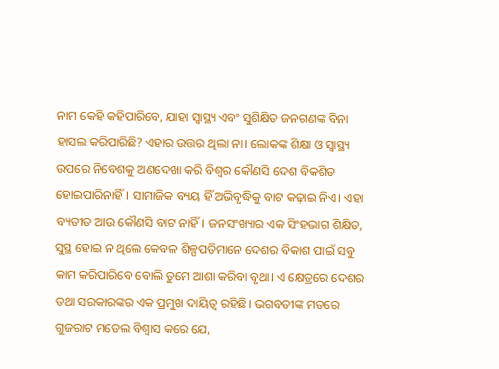ନାମ କେହି କହିପାରିବେ, ଯାହା ସ୍ବାସ୍ଥ୍ୟ ଏବଂ ସୁଶିକ୍ଷିତ ଜନଗଣଙ୍କ ବିନା ହାସଲ କରିପାରିଛି? ଏହାର ଉତ୍ତର ଥିଲା ନା। ଲୋକଙ୍କ ଶିକ୍ଷା ଓ ସ୍ବାସ୍ଥ୍ୟ ଉପରେ ନିବେଶକୁ ଅଣଦେଖା କରି ବିଶ୍ୱର କୌଣସି ଦେଶ ବିକଶିତ ହୋଇପାରିନାହିଁ। ସାମାଜିକ ବ୍ୟୟ ହିଁ ଅଭିବୃଦ୍ଧିକୁ ବାଟ କଢ଼ାଇ ନିଏ। ଏହା ବ୍ୟତୀତ ଆଉ କୌଣସି ବାଟ ନାହିଁ। ଜନସଂଖ୍ୟାର ଏକ ସିଂହଭାଗ ଶିକ୍ଷିତ, ସୁସ୍ଥ ହୋଇ ନ ଥିଲେ କେବଳ ଶିଳ୍ପପତିମାନେ ଦେଶର ବିକାଶ ପାଇଁ ସବୁ କାମ କରିପାରିବେ ବୋଲି ତୁମେ ଆଶା କରିବା ବୃଥା। ଏ କ୍ଷେତ୍ରରେ ଦେଶର ତଥା ସରକାରଙ୍କର ଏକ ପ୍ରମୁଖ ଦାୟିତ୍ୱ ରହିଛି। ଭଗବତୀଙ୍କ ମତରେ ଗୁଜରାଟ ମଡେଲ ବିଶ୍ୱାସ କରେ ଯେ,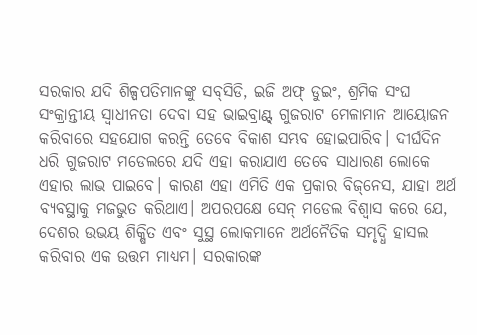ସରକାର ଯଦି ଶିଳ୍ପପତିମାନଙ୍କୁ ସବ୍‌ସିଡି, ଇଜି ଅଫ୍‌ ଡୁଇଂ, ଶ୍ରମିକ ସଂଘ ସଂକ୍ରାନ୍ତୀୟ ସ୍ବାଧୀନତା ଦେବା ସହ ଭାଇବ୍ରାଣ୍ଟ୍‌ ଗୁଜରାଟ ମେଳାମାନ ଆୟୋଜନ କରିବାରେ ସହଯୋଗ କରନ୍ତି ତେବେ ବିକାଶ ସମ୍ଭବ ହୋଇପାରିବ। ଦୀର୍ଘଦିନ ଧରି ଗୁଜରାଟ ମଡେଲରେ ଯଦି ଏହା କରାଯାଏ ତେବେ ସାଧାରଣ ଲୋକେ ଏହାର ଲାଭ ପାଇବେ। କାରଣ ଏହା ଏମିତି ଏକ ପ୍ରକାର ବିଜ୍‌ନେସ, ଯାହା ଅର୍ଥ ବ୍ୟବସ୍ଥାକୁ ମଜଭୁତ କରିଥାଏ। ଅପରପକ୍ଷେ ସେନ୍‌ ମଡେଲ ବିଶ୍ୱାସ କରେ ଯେ, ଦେଶର ଉଭୟ ଶିକ୍ଷିତ ଏବଂ ସୁସ୍ଥ ଲୋକମାନେ ଅର୍ଥନୈତିକ ସମୃଦ୍ଧି ହାସଲ କରିବାର ଏକ ଉତ୍ତମ ମାଧ୍ୟମ। ସରକାରଙ୍କ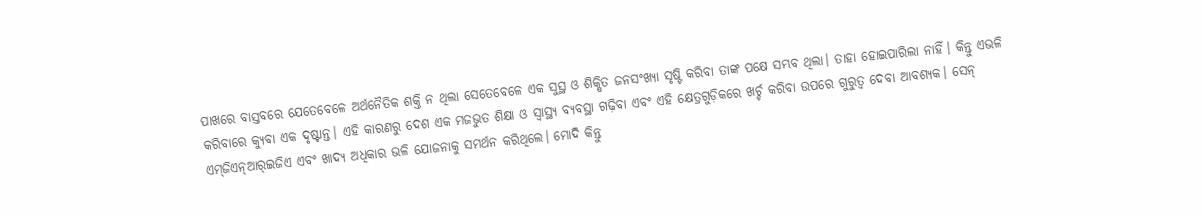ପାଖରେ ବାସ୍ତବରେ ଯେତେବେଳେ ଅର୍ଥନୈତିକ ଶକ୍ତି ନ ଥିଲା ସେତେବେଳେ ଏକ ସୁସ୍ଥ ଓ ଶିକ୍ଷିତ ଜନସଂଖ୍ୟା ସୃଷ୍ଟି କରିବା ତାଙ୍କ ପକ୍ଷେ ସମ୍ଭବ ଥିଲା। ତାହା ହୋଇପାରିଲା ନାହିଁ। କିନ୍ତୁ ଏଭଳି କରିବାରେ କ୍ୟୁବା ଏକ ଦୃଷ୍ଟାନ୍ତ। ଏହି କାରଣରୁ ଦେଶ ଏକ ମଜଭୁତ ଶିକ୍ଷା ଓ ସ୍ବାସ୍ଥ୍ୟ ବ୍ୟବସ୍ଥା ଗଢ଼ିବା ଏବଂ ଏହି କ୍ଷେତ୍ରଗୁଡ଼ିକରେ ଖର୍ଚ୍ଚ କରିବା ଉପରେ ଗୁରୁତ୍ୱ ଦେବା ଆବଶ୍ୟକ। ସେନ୍‌ ଏମ୍‌ଜିଏନ୍‌ଆର୍‌ଇଜିଏ ଏବଂ ଖାଦ୍ୟ ଅଧିକାର ଭଳି ଯୋଜନାକୁ ସମର୍ଥନ କରିଥିଲେ। ମୋଦି କିନ୍ତୁ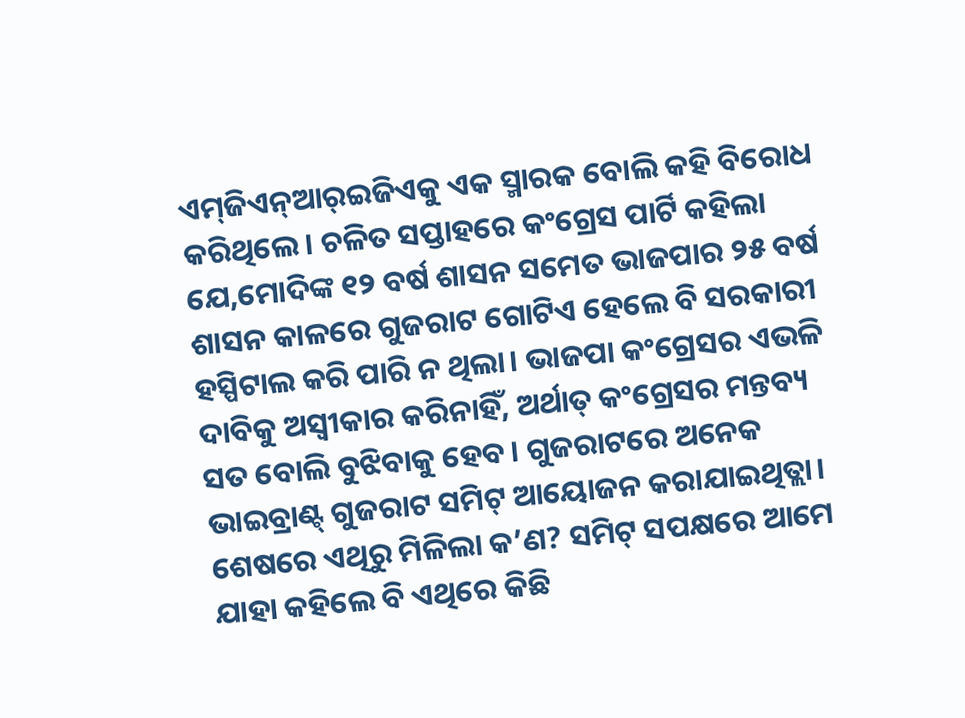ଏମ୍‌ଜିଏନ୍‌ଆର୍‌ଇଜିଏକୁ ଏକ ସ୍ମାରକ ବୋଲି କହି ବିରୋଧ କରିଥିଲେ। ଚଳିତ ସପ୍ତାହରେ କଂଗ୍ରେସ ପାର୍ଟି କହିଲା ଯେ,ମୋଦିଙ୍କ ୧୨ ବର୍ଷ ଶାସନ ସମେତ ଭାଜପାର ୨୫ ବର୍ଷ ଶାସନ କାଳରେ ଗୁଜରାଟ ଗୋଟିଏ ହେଲେ ବି ସରକାରୀ ହସ୍ପିଟାଲ କରି ପାରି ନ ଥିଲା। ଭାଜପା କଂଗ୍ରେସର ଏଭଳି ଦାବିକୁ ଅସ୍ବୀକାର କରିନାହିଁ, ଅର୍ଥାତ୍‌ କଂଗ୍ରେସର ମନ୍ତବ୍ୟ ସତ ବୋଲି ବୁଝିବାକୁ ହେବ। ଗୁଜରାଟରେ ଅନେକ ଭାଇବ୍ରାଣ୍ଟ୍‌ ଗୁଜରାଟ ସମିଟ୍‌ ଆୟୋଜନ କରାଯାଇଥିତ୍ଲା। ଶେଷରେ ଏଥିରୁ ମିଳିଲା କ’ଣ? ସମିଟ୍‌ ସପକ୍ଷରେ ଆମେ ଯାହା କହିଲେ ବି ଏଥିରେ କିଛି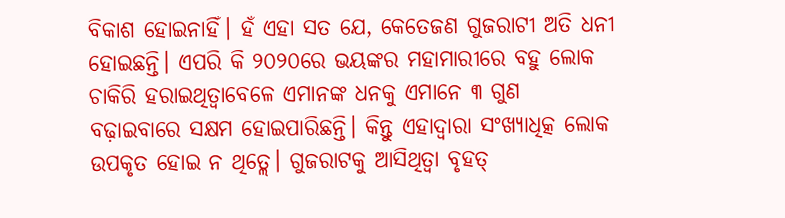ବିକାଶ ହୋଇନାହିଁ। ହଁ ଏହା ସତ ଯେ, କେତେଜଣ ଗୁଜରାଟୀ ଅତି ଧନୀ ହୋଇଛନ୍ତି। ଏପରି କି ୨୦୨୦ରେ ଭୟଙ୍କର ମହାମାରୀରେ ବହୁ ଲୋକ ଚାକିରି ହରାଇଥିତ୍ବାବେଳେ ଏମାନଙ୍କ ଧନକୁ ଏମାନେ ୩ ଗୁଣ ବଢ଼ାଇବାରେ ସକ୍ଷମ ହୋଇପାରିଛନ୍ତି। କିନ୍ତୁ ଏହାଦ୍ୱାରା ସଂଖ୍ୟାଧିତ୍କ ଲୋକ ଉପକୃତ ହୋଇ ନ ଥିତ୍ଲେ। ଗୁଜରାଟକୁ ଆସିଥିତ୍ବା ବୃହତ୍‌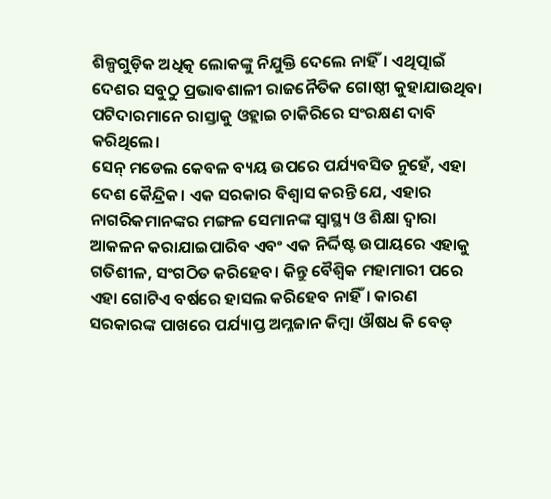ଶିଳ୍ପଗୁଡ଼ିକ ଅଧିତ୍କ ଲୋକଙ୍କୁ ନିଯୁକ୍ତି ଦେଲେ ନାହିଁ। ଏଥିତ୍ପାଇଁ ଦେଶର ସବୁଠୁ ପ୍ରଭାବଶାଳୀ ରାଜନୈତିକ ଗୋଷ୍ଠୀ କୁହାଯାଉଥିବା ପଟିଦାରମାନେ ରାସ୍ତାକୁ ଓହ୍ଲାଇ ଚାକିରିରେ ସଂରକ୍ଷଣ ଦାବି କରିଥିଲେ।
ସେନ୍‌ ମଡେଲ କେବଳ ବ୍ୟୟ ଉପରେ ପର୍ଯ୍ୟବସିତ ନୁହେଁ, ଏହା ଦେଶ କୈନ୍ଦ୍ରିକ। ଏକ ସରକାର ବିଶ୍ୱାସ କରନ୍ତି ଯେ, ଏହାର ନାଗରିକମାନଙ୍କର ମଙ୍ଗଳ ସେମାନଙ୍କ ସ୍ବାସ୍ଥ୍ୟ ଓ ଶିକ୍ଷା ଦ୍ୱାରା ଆକଳନ କରାଯାଇପାରିବ ଏବଂ ଏକ ନିର୍ଦ୍ଦିଷ୍ଟ ଉପାୟରେ ଏହାକୁ ଗତିଶୀଳ, ସଂଗଠିତ କରିହେବ। କିନ୍ତୁ ବୈଶ୍ୱିକ ମହାମାରୀ ପରେ ଏହା ଗୋଟିଏ ବର୍ଷରେ ହାସଲ କରିହେବ ନାହିଁ। କାରଣ ସରକାରଙ୍କ ପାଖରେ ପର୍ଯ୍ୟାପ୍ତ ଅମ୍ଳଜାନ କିମ୍ବା ଔଷଧ କି ବେଡ୍‌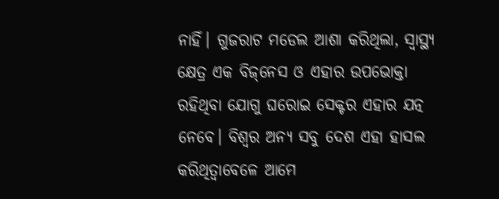ନାହିଁ। ଗୁଜରାଟ ମଡେଲ ଆଶା କରିଥିଲା, ସ୍ବାସ୍ଥ୍ୟ କ୍ଷେତ୍ର ଏକ ବିଜ୍‌ନେସ ଓ ଏହାର ଉପଭୋକ୍ତା ରହିଥିବା ଯୋଗୁ ଘରୋଇ ସେକ୍ଟର ଏହାର ଯତ୍ନ ନେବେ। ବିଶ୍ୱର ଅନ୍ୟ ସବୁ ଦେଶ ଏହା ହାସଲ କରିଥିତ୍ବାବେଳେ ଆମେ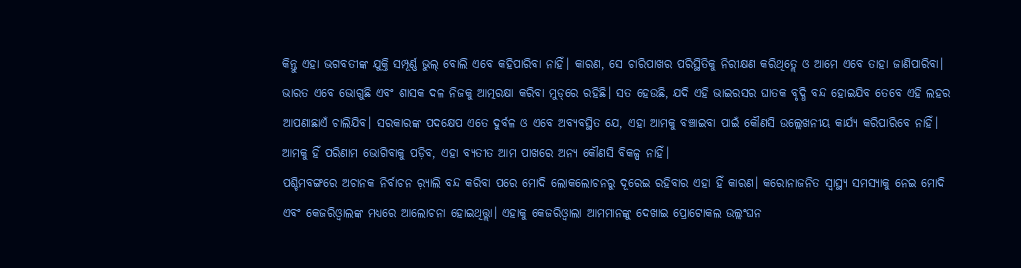କିନ୍ତୁ ଏହା ଭଗବତୀଙ୍କ ଯୁକ୍ତି ସମ୍ପୂର୍ଣ୍ଣ ଭୁଲ୍‌ ବୋଲି ଏବେ କହିପାରିବା ନାହିଁ। କାରଣ, ସେ ଚାରିପାଖର ପରିସ୍ଥିତିକୁ ନିରୀକ୍ଷଣ କରିଥିତ୍ଲେ ଓ ଆମେ ଏବେ ତାହା ଜାଣିପାରିବା। ଭାରତ ଏବେ ଭୋଗୁଛି ଏବଂ ଶାସକ ଦଳ ନିଜକୁ ଆତ୍ମରକ୍ଷା କରିବା ମୁଡ୍‌ରେ ରହିଛି। ସତ ହେଉଛି, ଯଦି ଏହି ଭାଇରସର ଘାତକ ବୃଦ୍ଧି ବନ୍ଦ ହୋଇଯିବ ତେବେ ଏହି ଲହର ଆପଣାଛାଏଁ ଚାଲିଯିବ। ସରକାରଙ୍କ ପଦକ୍ଷେପ ଏତେ ଦୁର୍ବଳ ଓ ଏବେ ଅବ୍ୟବସ୍ଥିତ ଯେ, ଏହା ଆମକୁ ବଞ୍ଚାଇବା ପାଇଁ କୌଣସି ଉଲ୍ଲେଖନୀୟ କାର୍ଯ୍ୟ କରିପାରିବେ ନାହିଁ। ଆମକୁ ହିଁ ପରିଣାମ ଭୋଗିବାକୁ ପଡ଼ିବ, ଏହା ବ୍ୟତୀତ ଆମ ପାଖରେ ଅନ୍ୟ କୌଣସି ବିକଳ୍ପ ନାହିଁ।
ପଶ୍ଚିମବଙ୍ଗରେ ଅଚାନକ ନିର୍ବାଚନ ର଼୍ୟାଲି ବନ୍ଦ କରିବା ପରେ ମୋଦି ଲୋକଲୋଚନରୁ ଦୂରେଇ ରହିବାର ଏହା ହିଁ କାରଣ। କରୋନାଜନିତ ସ୍ବାସ୍ଥ୍ୟ ସମସ୍ୟାକୁ ନେଇ ମୋଦି ଏବଂ କେଜରିଓ୍ବାଲଙ୍କ ମଧ୍ୟରେ ଆଲୋଚନା ହୋଇଥିତ୍ତ୍ଲା। ଏହାକୁ କେଜରିଓ୍ବାଲା ଆମମାନଙ୍କୁ ଦେଖାଇ ପ୍ରୋଟୋକଲ ଉଲ୍ଲଂଘନ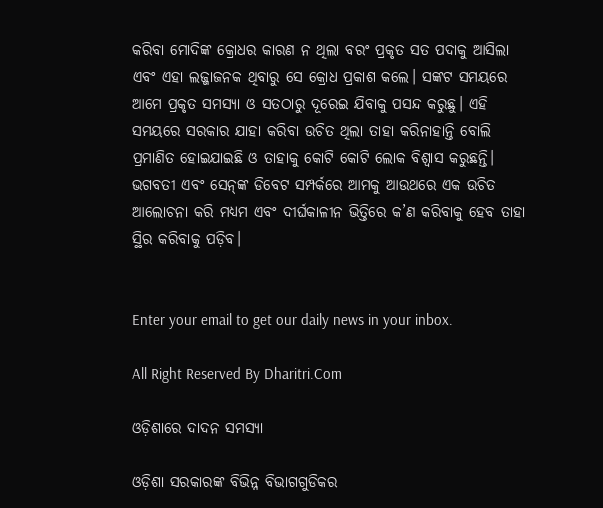କରିବା ମୋଦିଙ୍କ କ୍ରୋଧର କାରଣ ନ ଥିଲା ବରଂ ପ୍ରକୃତ ସତ ପଦାକୁ ଆସିଲା ଏବଂ ଏହା ଲଜ୍ଜାଜନକ ଥିବାରୁ ସେ କ୍ରୋଧ ପ୍ରକାଶ କଲେ। ସଙ୍କଟ ସମୟରେ ଆମେ ପ୍ରକୃତ ସମସ୍ୟା ଓ ସତଠାରୁ ଦୂରେଇ ଯିବାକୁ ପସନ୍ଦ କରୁଛୁ। ଏହି ସମୟରେ ସରକାର ଯାହା କରିବା ଉଚିତ ଥିଲା ତାହା କରିନାହାନ୍ତି ବୋଲି ପ୍ରମାଣିତ ହୋଇଯାଇଛି ଓ ତାହାକୁ କୋଟି କୋଟି ଲୋକ ବିଶ୍ୱାସ କରୁଛନ୍ତି। ଭଗବତୀ ଏବଂ ସେନ୍‌ଙ୍କ ଡିବେଟ ସମ୍ପର୍କରେ ଆମକୁ ଆଉଥରେ ଏକ ଉଚିତ ଆଲୋଚନା କରି ମଧ୍ୟମ ଏବଂ ଦୀର୍ଘକାଳୀନ ଭିତ୍ତିରେ କ’ଣ କରିବାକୁ ହେବ ତାହା ସ୍ଥିର କରିବାକୁ ପଡ଼ିବ।


Enter your email to get our daily news in your inbox.

All Right Reserved By Dharitri.Com

ଓଡ଼ିଶାରେ ଦାଦନ ସମସ୍ୟା

ଓଡ଼ିଶା ସରକାରଙ୍କ ବିଭିନ୍ନ ବିଭାଗଗୁଡିକର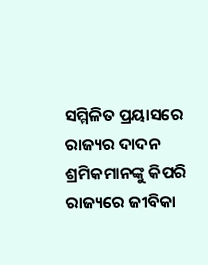ସମ୍ମିଳିତ ପ୍ରୟାସରେ ରାଜ୍ୟର ଦାଦନ ଶ୍ରମିକମାନଙ୍କୁ କିପରି ରାଜ୍ୟରେ ଜୀବିକା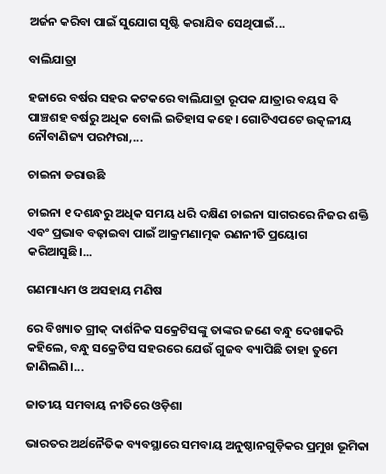ଅର୍ଜନ କରିବା ପାଇଁ ସୁଯୋଗ ସୃଷ୍ଟି କରାଯିବ ସେଥିପାଇଁ...

ବାଲିଯାତ୍ରା

ହଜାରେ ବର୍ଷର ସହର କଟକରେ ବାଲିଯାତ୍ରା ରୂପକ ଯାତ୍ରାର ବୟସ ବି ପାଞ୍ଚଶହ ବର୍ଷରୁ ଅଧିକ ବୋଲି ଇତିହାସ କହେ। ଗୋଟିଏପଟେ ଉତ୍କଳୀୟ ନୌବାଣିଜ୍ୟ ପରମ୍ପରା,...

ଚାଇନା ଡରାଉଛି

ଚାଇନା ୧ ଦଶନ୍ଧରୁ ଅଧିକ ସମୟ ଧରି ଦକ୍ଷିଣ ଚାଇନା ସାଗରରେ ନିଜର ଶକ୍ତି ଏବଂ ପ୍ରଭାବ ବଢ଼ାଇବା ପାଇଁ ଆକ୍ରମଣାତ୍ମକ ରଣନୀତି ପ୍ରୟୋଗ କରିଆସୁଛି।...

ଗଣମାଧ୍ୟମ ଓ ଅସହାୟ ମଣିଷ

ରେ ବିଖ୍ୟାତ ଗ୍ରୀକ୍‌ ଦାର୍ଶନିକ ସକ୍ରେଟିସଙ୍କୁ ତାଙ୍କର ଜଣେ ବନ୍ଧୁ ଦେଖାକରି କହିଲେ, ବନ୍ଧୁ ସକ୍ରେଟିସ ସହରରେ ଯେଉଁ ଗୁଜବ ବ୍ୟାପିଛି ତାହା ତୁମେ ଜାଣିଲଣି।...

ଜାତୀୟ ସମବାୟ ନୀତିରେ ଓଡ଼ିଶା

ଭାରତର ଅର୍ଥନୈତିକ ବ୍ୟବସ୍ଥାରେ ସମବାୟ ଅନୁଷ୍ଠାନଗୁଡ଼ିକର ପ୍ରମୁଖ ଭୂମିକା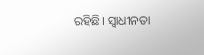ରହିଛି। ସ୍ବାଧୀନତା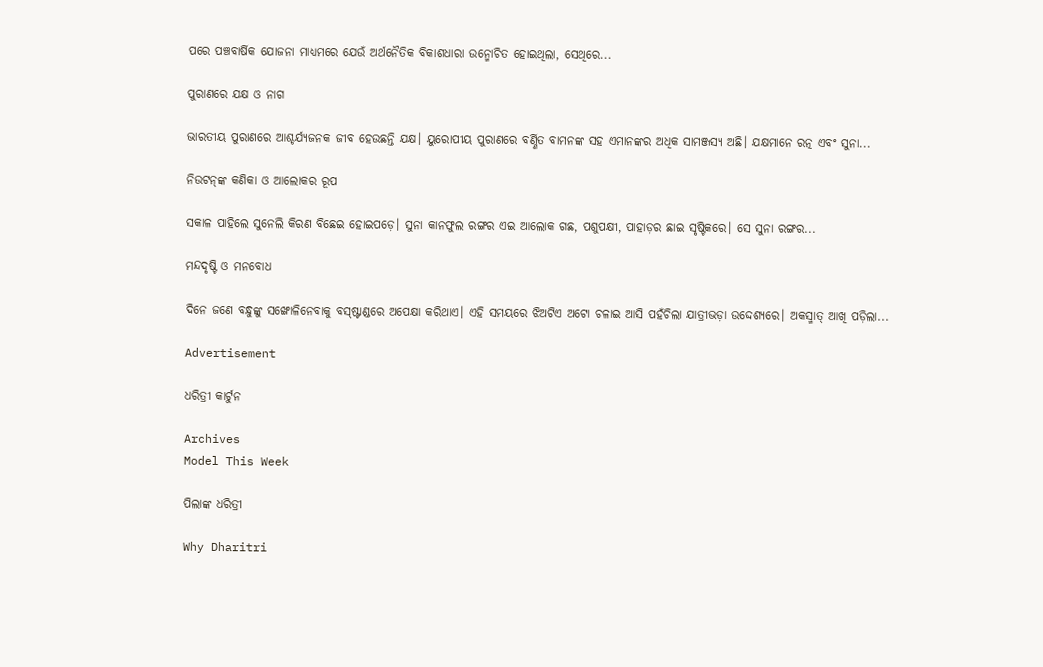ପରେ ପଞ୍ଚବାର୍ଷିକ ଯୋଜନା ମାଧ୍ୟମରେ ଯେଉଁ ଅର୍ଥନୈତିକ ବିକାଶଧାରା ଉନ୍ମୋଚିତ ହୋଇଥିଲା, ସେଥିରେ...

ପୁରାଣରେ ଯକ୍ଷ ଓ ନାଗ

ଭାରତୀୟ ପୁରାଣରେ ଆଶ୍ଚର୍ଯ୍ୟଜନକ ଜୀବ ହେଉଛନ୍ତି ଯକ୍ଷ। ୟୁରୋପୀୟ ପୁରାଣରେ ବର୍ଣ୍ଣିତ ବାମନଙ୍କ ସହ ଏମାନଙ୍କର ଅଧିକ ସାମଞ୍ଜସ୍ୟ ଅଛି। ଯକ୍ଷମାନେ ରତ୍ନ ଏବଂ ସୁନା...

ନିଉଟନ୍‌ଙ୍କ କଣିକା ଓ ଆଲୋକର ରୂପ

ସକାଳ ପାହିଲେ ସୁନେଲି କିରଣ ବିଛେଇ ହୋଇପଡ଼େ। ସୁନା କାନଫୁଲ ରଙ୍ଗର ଏଇ ଆଲୋକ ଗଛ, ପଶୁପକ୍ଷୀ, ପାହାଡ଼ର ଛାଇ ସୃଷ୍ଟିକରେ। ସେ ସୁନା ରଙ୍ଗର...

ମନ୍ଦଦୃଷ୍ଟି ଓ ମନବୋଧ

ଦିନେ ଜଣେ ବନ୍ଧୁଙ୍କୁ ସଙ୍ଖୋଳିନେବାକୁ ବସ୍‌ଷ୍ଟାଣ୍ଡରେ ଅପେକ୍ଷା କରିଥାଏ। ଏହି ସମୟରେ ଝିଅଟିଏ ଅଟୋ ଚଳାଇ ଆସି ପହଁଚିଲା ଯାତ୍ରୀଭଡ଼ା ଉଦ୍ଦେଶ୍ୟରେ। ଅକସ୍ମାତ୍‌ ଆଖି ପଡ଼ିଲା...

Advertisement

ଧରିତ୍ରୀ କାର୍ଟୁନ

Archives
Model This Week

ପିଲାଙ୍କ ଧରିତ୍ରୀ

Why Dharitri